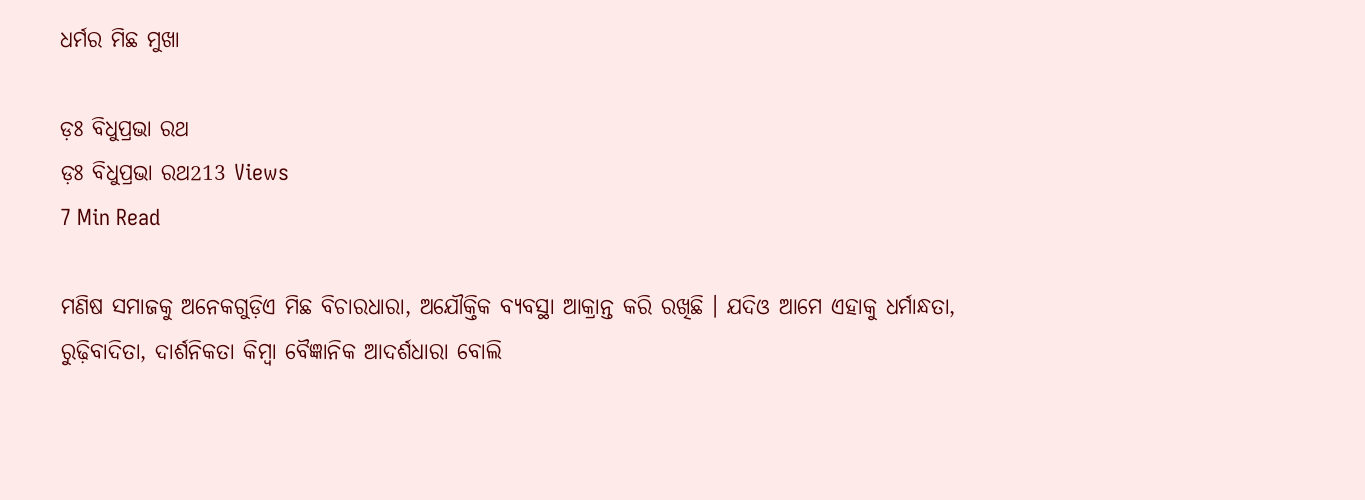ଧର୍ମର ମିଛ ମୁଖା

ଡ଼ଃ ବିଧୁପ୍ରଭା ରଥ
ଡ଼ଃ ବିଧୁପ୍ରଭା ରଥ213 Views
7 Min Read

ମଣିଷ ସମାଜକୁ ଅନେକଗୁଡ଼ିଏ ମିଛ ବିଚାରଧାରା, ଅଯୌକ୍ତିକ ବ୍ୟବସ୍ଥା ଆକ୍ରାନ୍ତ କରି ରଖିଛି । ଯଦିଓ ଆମେ ଏହାକୁ ଧର୍ମାନ୍ଧତା, ରୁଢ଼ିବାଦିତା, ଦାର୍ଶନିକତା କିମ୍ବା ବୈଜ୍ଞାନିକ ଆଦର୍ଶଧାରା ବୋଲି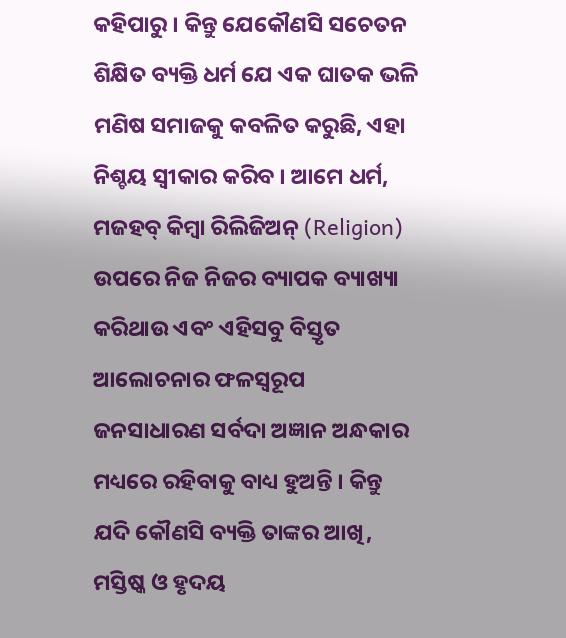କହିପାରୁ । କିନ୍ତୁ ଯେକୌଣସି ସଚେତନ ଶିକ୍ଷିତ ବ୍ୟକ୍ତି ଧର୍ମ ଯେ ଏକ ଘାତକ ଭଳି ମଣିଷ ସମାଜକୁ କବଳିତ କରୁଛି, ଏହା ନିଶ୍ଚୟ ସ୍ୱୀକାର କରିବ । ଆମେ ଧର୍ମ, ମଜହବ୍ କିମ୍ବା ରିଲିଜିଅନ୍ (Religion) ଉପରେ ନିଜ ନିଜର ବ୍ୟାପକ ବ୍ୟାଖ୍ୟା କରିଥାଉ ଏବଂ ଏହିସବୁ ବିସ୍ତୃତ ଆଲୋଚନାର ଫଳସ୍ୱରୂପ ଜନସାଧାରଣ ସର୍ବଦା ଅଜ୍ଞାନ ଅନ୍ଧକାର ମଧ୍ୟରେ ରହିବାକୁ ବାଧ୍ୟ ହୁଅନ୍ତି । କିନ୍ତୁ ଯଦି କୌଣସି ବ୍ୟକ୍ତି ତାଙ୍କର ଆଖି, ମସ୍ତିଷ୍କ ଓ ହୃଦୟ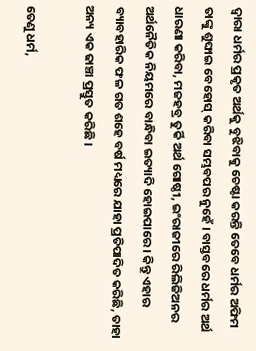ଦ୍ୱାରା ଧର୍ମର ପ୍ରକୃତ ଅର୍ଥକୁ ବୁଝିବାକୁ ଚେଷ୍ଟା କରନ୍ତି ତେବେ ଧର୍ମର ଅଫିମ ତାଙ୍କୁ ଶୁଙ୍ଘାଇ ବେହୋସ୍ କରିବା ସମ୍ଭବପର ନୁହେଁ । ବାସ୍ତବରେ ଧର୍ମର ଅର୍ଥ ଧାରଣା କରିବା, ମଜହବ୍ର ତୁର୍କି ଅର୍ଥ ଗୋଷ୍ଠୀ, ଇଂରାଜୀରେ ରିଲିଜିଅନର ଅର୍ଥନୈତିକ ନିୟମରେ ବାନ୍ଧିବା ଇତ୍ୟାଦି ହୋଇପାରେ । କିନ୍ତୁ ଏହାର ବ୍ୟାବହାରିକ ଫଳ ଗତ ଶହେ ବର୍ଷ ମଧ୍ୟରେ ଯାହା ପ୍ରତିପାଦିତ କରିଛି, ତାହା ଅନ୍ୟ ଏକ ଢାଞ୍ଚା ପ୍ରସ୍ତୁତ କରିଛି ।

ତେଣୁ ଧର୍ମ,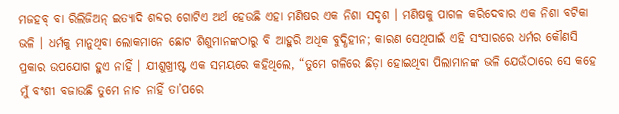ମଜହବ୍ ବା ରିଲିଜିଅନ୍ ଇତ୍ୟାଦି ଶବ୍ଦର ଗୋଟିଏ ଅର୍ଥ ହେଉଛି ଏହା ମଣିଷର ଏକ ନିଶା ସଦୃଶ । ମଣିଷକୁ ପାଗଳ କରିଦେବାର ଏକ ନିଶା ବଟିକା ଭଳି । ଧର୍ମକୁ ମାନୁଥିବା ଲୋକମାନେ ଛୋଟ ଶିଶୁମାନଙ୍କଠାରୁ ବି ଆହୁରି ଅଧିକ ବୁଦ୍ଧିହୀନ; କାରଣ ସେଥିପାଇଁ ଏହି ସଂସାରରେ ଧର୍ମର କୌଣସି ପ୍ରକାର ଉପଯୋଗ ହୁଏ ନାହିଁ । ଯୀଶୁଖ୍ରୀଷ୍ଟ ଏକ ସମୟରେ କହିଥିଲେ, “ତୁମେ ଗଳିରେ ଛିଡ଼ା ହୋଇଥିବା ପିଲାମାନଙ୍କ ଭଳି ଯେଉଁଠାରେ ସେ କହେ ମୁଁ ବଂଶୀ ବଜାଉଛି ତୁମେ ନାଚ ନାହିଁ ତା’ପରେ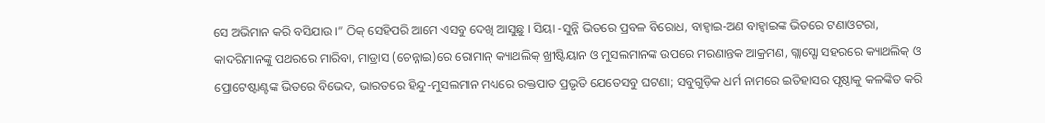ସେ ଅଭିମାନ କରି ବସିଯାଉ ।” ଠିକ୍ ସେହିପରି ଆମେ ଏସବୁ ଦେଖି ଆସୁଛୁ । ସିୟା -ସୁନ୍ନି ଭିତରେ ପ୍ରବଳ ବିରୋଧ, ବାହ୍ୱାଇ-ଅଣ ବାହ୍ୱାଇଙ୍କ ଭିତରେ ଟଣାଓଟରା, କାଦରିମାନଙ୍କୁ ପଥରରେ ମାରିବା, ମାଡ୍ରାସ (ଚେନ୍ନାଇ)ରେ ରୋମାନ୍ କ୍ୟାଥଲିକ୍ ଖ୍ରୀଷ୍ଟିୟାନ ଓ ମୁସଲମାନଙ୍କ ଉପରେ ମରଣାନ୍ତକ ଆକ୍ରମଣ, ଗ୍ଲାସ୍ଗୋ ସହରରେ କ୍ୟାଥଲିକ୍ ଓ ପ୍ରୋଟେଷ୍ଟାଣ୍ଟଙ୍କ ଭିତରେ ବିଭେଦ, ଭାରତରେ ହିନ୍ଦୁ-ମୁସଲମାନ ମଧ୍ୟରେ ରକ୍ତପାତ ପ୍ରଭୃତି ଯେତେସବୁ ଘଟଣା; ସବୁଗୁଡ଼ିକ ଧର୍ମ ନାମରେ ଇତିହାସର ପୃଷ୍ଠାକୁ କଳଙ୍କିତ କରି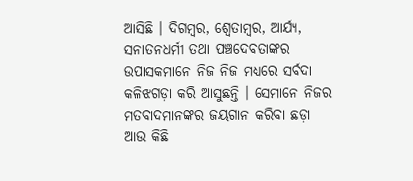ଆସିଛି । ଦିଗମ୍ବର, ଶ୍ୱେତାମ୍ବର, ଆର୍ଯ୍ୟ, ସନାତନଧର୍ମୀ ତଥା ପଞ୍ଚଦେବତାଙ୍କର ଉପାସକମାନେ ନିଜ ନିଜ ମଧ୍ୟରେ ସର୍ବଦା କଳିଝଗଡ଼ା କରି ଆସୁଛନ୍ତି । ସେମାନେ ନିଜର ମତବାଦମାନଙ୍କର ଜୟଗାନ କରିବା ଛଡ଼ା ଆଉ କିଛି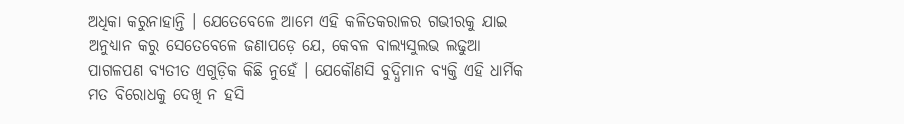ଅଧିକା କରୁନାହାନ୍ତି । ଯେତେବେଳେ ଆମେ ଏହି କଳିତକରାଳର ଗଭୀରକୁ ଯାଇ ଅନୁଧ୍ୟାନ କରୁ ସେତେବେଳେ ଜଣାପଡ଼େ ଯେ, କେବଳ ବାଲ୍ୟସୁଲଭ ଲଢୁଆ ପାଗଳପଣ ବ୍ୟତୀତ ଏଗୁଡ଼ିକ କିଛି ନୁହେଁ । ଯେକୌଣସି ବୁଦ୍ଧିମାନ ବ୍ୟକ୍ତି ଏହି ଧାର୍ମିକ ମତ ବିରୋଧକୁ ଦେଖି ନ ହସି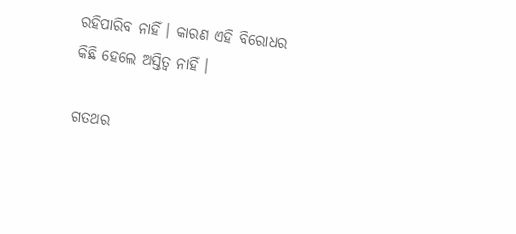ରହିପାରିବ ନାହିଁ । କାରଣ ଏହି ବିରୋଧର କିଛି ହେଲେ ଅସ୍ତିତ୍ୱ ନାହିଁ ।

ଗତଥର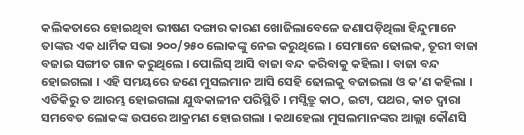କଲିକତାରେ ହୋଇଥିବା ଭୀଷଣ ଦଙ୍ଗାର କାରଣ ଖୋଜିଲାବେଳେ ଜଣାପଡ଼ିଥିଲା ହିନ୍ଦୁମାନେ ତାଙ୍କର ଏକ ଧାର୍ମିକ ସଭା ୨୦୦/୨୫୦ ଲୋକଙ୍କୁ ନେଇ କରୁଥିଲେ । ସେମାନେ ଢୋଲକ, ତୂରୀ ବାଜା ବଜାଇ ସଙ୍ଗୀତ ଗାନ କରୁଥିଲେ । ପୋଲିସ୍ ଆସି ବାଜା ବନ୍ଦ କରିବାକୁ କହିଲା । ବାଜା ବନ୍ଦ ହୋଇଗଲା । ଏହି ସମୟରେ ଜଣେ ମୁସଲମାନ ଆସି ସେହି ଢୋଲକୁ ବଜାଇଲା ଓ କ’ଣ କହିଲା । ଏତିକିରୁ ତ ଆରମ୍ଭ ହୋଇଗଲା ଯୁଦ୍ଧକାଳୀନ ପରିସ୍ଥିତି । ମସ୍ଜିତ୍ରୁ କାଠ, ଇଟା, ପଥର, କାଚ ଦ୍ୱାରା ସମବେତ ଲୋକଙ୍କ ଉପରେ ଆକ୍ରମଣ ହୋଇଗଲା । କଥାହେଲା ମୁସଲମାନଙ୍କର ଆଲ୍ଲା କୌଣସି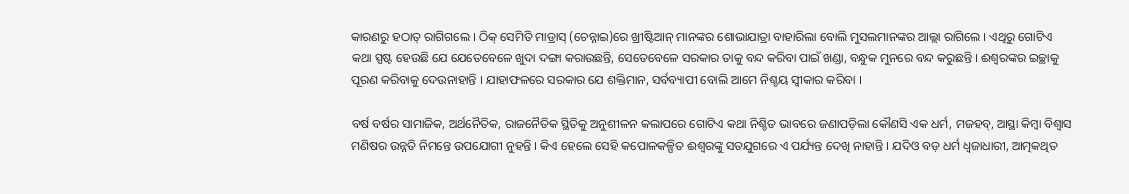କାରଣରୁ ହଠାତ୍ ରାଗିଗଲେ । ଠିକ୍ ସେମିତି ମାଡ୍ରାସ୍ (ଚେନ୍ନାଇ)ରେ ଖ୍ରୀଷ୍ଟିଆନ୍ ମାନଙ୍କର ଶୋଭାଯାତ୍ରା ବାହାରିଲା ବୋଲି ମୁସଲମାନଙ୍କର ଆଲ୍ଲା ରାଗିଲେ । ଏଥିରୁ ଗୋଟିଏ କଥା ସ୍ପଷ୍ଟ ହେଉଛି ଯେ ଯେତେବେଳେ ଖୁଦା ଦଙ୍ଗା କରାଉଛନ୍ତି, ସେତେବେଳେ ସରକାର ତାକୁ ବନ୍ଦ କରିବା ପାଇଁ ଖଣ୍ଡା, ବନ୍ଧୁକ ମୁନରେ ବନ୍ଦ କରୁଛନ୍ତି । ଈଶ୍ୱରଙ୍କର ଇଚ୍ଛାକୁ ପୂରଣ କରିବାକୁ ଦେଉନାହାନ୍ତି । ଯାହାଫଳରେ ସରକାର ଯେ ଶକ୍ତିମାନ, ସର୍ବବ୍ୟାପୀ ବୋଲି ଆମେ ନିଶ୍ଚୟ ସ୍ୱୀକାର କରିବା ।

ବର୍ଷ ବର୍ଷର ସାମାଜିକ, ଅର୍ଥନୈତିକ, ରାଜନୈତିକ ସ୍ଥିତିକୁ ଅନୁଶୀଳନ କଲାପରେ ଗୋଟିଏ କଥା ନିଶ୍ଚିତ ଭାବରେ ଜଣାପଡ଼ିଲା କୌଣସି ଏକ ଧର୍ମ, ମଜହବ୍, ଆସ୍ଥା କିମ୍ବା ବିଶ୍ୱାସ ମଣିଷର ଉନ୍ନତି ନିମନ୍ତେ ଉପଯୋଗୀ ନୁହନ୍ତି । କିଏ ହେଲେ ସେହି କପୋଳକଳ୍ପିତ ଈଶ୍ୱରଙ୍କୁ ସତଯୁଗରେ ଏ ପର୍ଯ୍ୟନ୍ତ ଦେଖି ନାହାନ୍ତି । ଯଦିଓ ବଡ଼ ଧର୍ମ ଧ୍ୱଜାଧାରୀ, ଆତ୍ମକଥିତ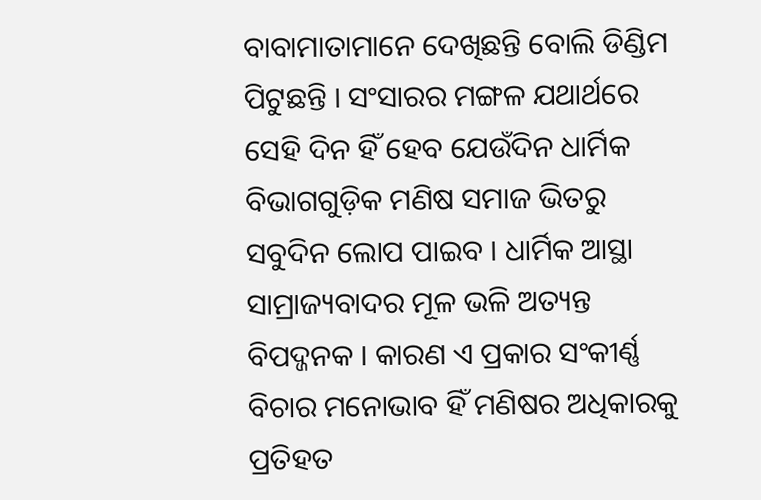ବାବାମାତାମାନେ ଦେଖିଛନ୍ତି ବୋଲି ଡିଣ୍ଡିମ ପିଟୁଛନ୍ତି । ସଂସାରର ମଙ୍ଗଳ ଯଥାର୍ଥରେ ସେହି ଦିନ ହିଁ ହେବ ଯେଉଁଦିନ ଧାର୍ମିକ ବିଭାଗଗୁଡ଼ିକ ମଣିଷ ସମାଜ ଭିତରୁ ସବୁଦିନ ଲୋପ ପାଇବ । ଧାର୍ମିକ ଆସ୍ଥା ସାମ୍ରାଜ୍ୟବାଦର ମୂଳ ଭଳି ଅତ୍ୟନ୍ତ ବିପଦ୍ଜନକ । କାରଣ ଏ ପ୍ରକାର ସଂକୀର୍ଣ୍ଣ ବିଚାର ମନୋଭାବ ହିଁ ମଣିଷର ଅଧିକାରକୁ ପ୍ରତିହତ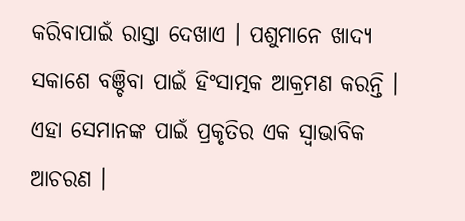କରିବାପାଇଁ ରାସ୍ତା ଦେଖାଏ । ପଶୁମାନେ ଖାଦ୍ୟ ସକାଶେ ବଞ୍ଚିବା ପାଇଁ ହିଂସାତ୍ମକ ଆକ୍ରମଣ କରନ୍ତି । ଏହା ସେମାନଙ୍କ ପାଇଁ ପ୍ରକୃତିର ଏକ ସ୍ୱାଭାବିକ ଆଚରଣ ।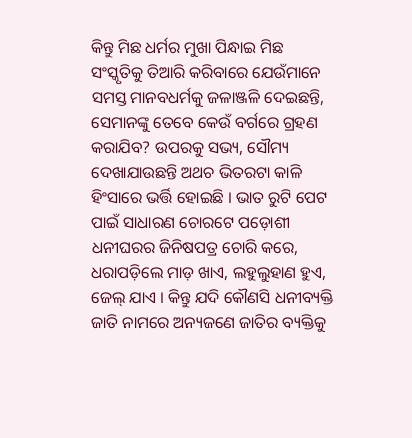କିନ୍ତୁ ମିଛ ଧର୍ମର ମୁଖା ପିନ୍ଧାଇ ମିଛ ସଂସ୍କୃତିକୁ ତିଆରି କରିବାରେ ଯେଉଁମାନେ ସମସ୍ତ ମାନବଧର୍ମକୁ ଜଳାଞ୍ଜଳି ଦେଇଛନ୍ତି, ସେମାନଙ୍କୁ ତେବେ କେଉଁ ବର୍ଗରେ ଗ୍ରହଣ କରାଯିବ? ଉପରକୁ ସଭ୍ୟ, ସୌମ୍ୟ ଦେଖାଯାଉଛନ୍ତି ଅଥଚ ଭିତରଟା କାଳି ହିଂସାରେ ଭର୍ତ୍ତି ହୋଇଛି । ଭାତ ରୁଟି ପେଟ ପାଇଁ ସାଧାରଣ ଚୋରଟେ ପଡ଼ୋଶୀ ଧନୀଘରର ଜିନିଷପତ୍ର ଚୋରି କରେ, ଧରାପଡ଼ିଲେ ମାଡ଼ ଖାଏ, ଲହୁଲୁହାଣ ହୁଏ, ଜେଲ୍ ଯାଏ । କିନ୍ତୁ ଯଦି କୌଣସି ଧନୀବ୍ୟକ୍ତି ଜାତି ନାମରେ ଅନ୍ୟଜଣେ ଜାତିର ବ୍ୟକ୍ତିକୁ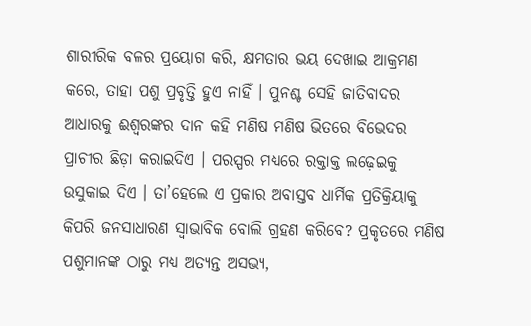ଶାରୀରିକ ବଳର ପ୍ରୟୋଗ କରି, କ୍ଷମତାର ଭୟ ଦେଖାଇ ଆକ୍ରମଣ କରେ, ତାହା ପଶୁ ପ୍ରବୃତ୍ତି ହୁଏ ନାହିଁ । ପୁନଶ୍ଚ ସେହି ଜାତିବାଦର ଆଧାରକୁ ଈଶ୍ୱରଙ୍କର ଦାନ କହି ମଣିଷ ମଣିଷ ଭିତରେ ବିଭେଦର ପ୍ରାଚୀର ଛିଡ଼ା କରାଇଦିଏ । ପରସ୍ପର ମଧ୍ୟରେ ରକ୍ତାକ୍ତ ଲଢ଼େଇକୁ ଉସୁକାଇ ଦିଏ । ତା’ହେଲେ ଏ ପ୍ରକାର ଅବାସ୍ତବ ଧାର୍ମିକ ପ୍ରତିକ୍ରିୟାକୁ କିପରି ଜନସାଧାରଣ ସ୍ୱାଭାବିକ ବୋଲି ଗ୍ରହଣ କରିବେ? ପ୍ରକୃତରେ ମଣିଷ ପଶୁମାନଙ୍କ ଠାରୁ ମଧ୍ୟ ଅତ୍ୟନ୍ତ ଅସଭ୍ୟ,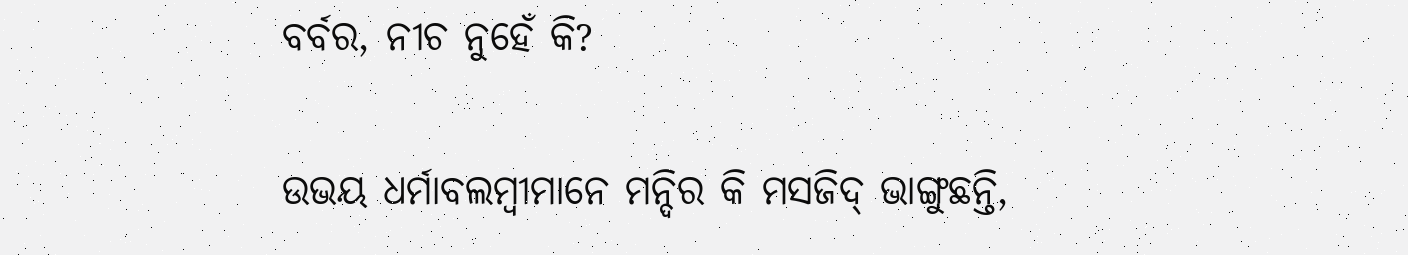ବର୍ବର, ନୀଚ ନୁହେଁ କି?

ଉଭୟ ଧର୍ମାବଲମ୍ବୀମାନେ ମନ୍ଦିର କି ମସଜିଦ୍ ଭାଙ୍ଗୁଛନ୍ତି,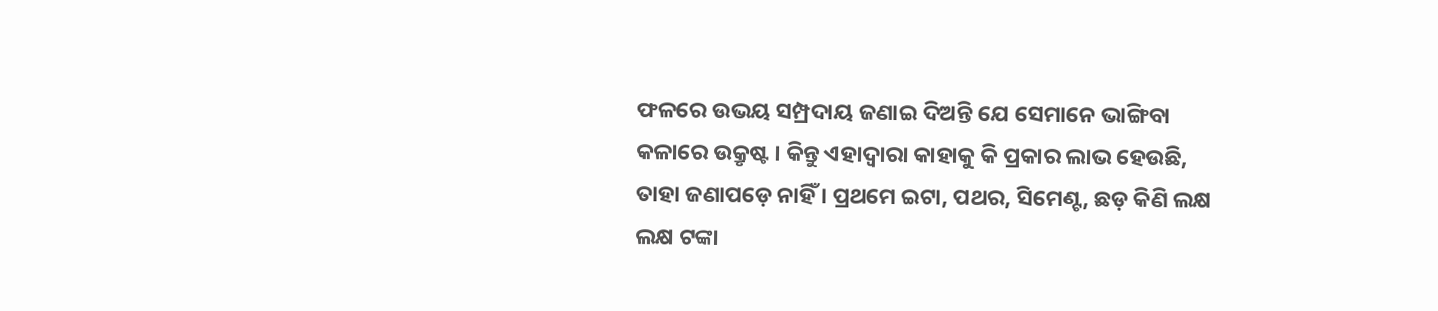ଫଳରେ ଉଭୟ ସମ୍ପ୍ରଦାୟ ଜଣାଇ ଦିଅନ୍ତି ଯେ ସେମାନେ ଭାଙ୍ଗିବା କଳାରେ ଉକ୍ରୃଷ୍ଟ । କିନ୍ତୁ ଏହାଦ୍ୱାରା କାହାକୁ କି ପ୍ରକାର ଲାଭ ହେଉଛି, ତାହା ଜଣାପଡ଼େ ନାହିଁ । ପ୍ରଥମେ ଇଟା, ପଥର, ସିମେଣ୍ଟ, ଛଡ଼ କିଣି ଲକ୍ଷ ଲକ୍ଷ ଟଙ୍କା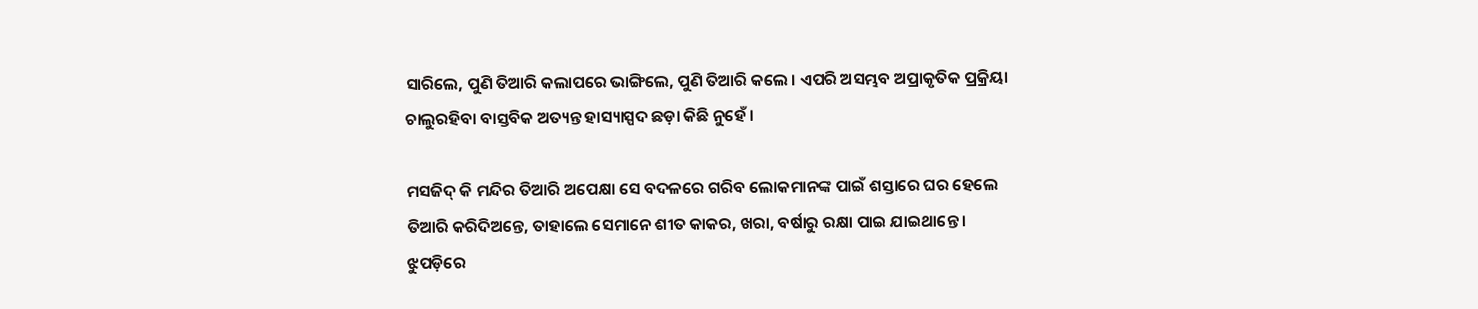ସାରିଲେ, ପୁଣି ତିଆରି କଲାପରେ ଭାଙ୍ଗିଲେ, ପୁଣି ତିଆରି କଲେ । ଏପରି ଅସମ୍ଭବ ଅପ୍ରାକୃତିକ ପ୍ରକ୍ରିୟା ଚାଲୁରହିବା ବାସ୍ତବିକ ଅତ୍ୟନ୍ତ ହାସ୍ୟାସ୍ପଦ ଛଡ଼ା କିଛି ନୁହେଁ ।

ମସଜିଦ୍ କି ମନ୍ଦିର ତିଆରି ଅପେକ୍ଷା ସେ ବଦଳରେ ଗରିବ ଲୋକମାନଙ୍କ ପାଇଁ ଶସ୍ତାରେ ଘର ହେଲେ ତିଆରି କରିଦିଅନ୍ତେ, ତାହାଲେ ସେମାନେ ଶୀତ କାକର, ଖରା, ବର୍ଷାରୁ ରକ୍ଷା ପାଇ ଯାଇଥାନ୍ତେ । ଝୁପଡ଼ିରେ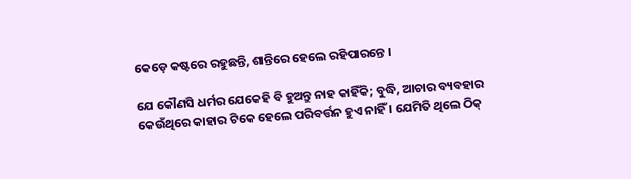କେଡ଼େ କଷ୍ଟରେ ରହୁଛନ୍ତି, ଶାନ୍ତିରେ ହେଲେ ରହିପାରନ୍ତେ ।

ଯେ କୌଣସି ଧର୍ମର ଯେକେହି ବି ହୁଅନ୍ତୁ ନାହ କାହିଁକି; ବୁଦ୍ଧି, ଆଚାର ବ୍ୟବହାର କେଉଁଥିରେ କାହାର ଟିକେ ହେଲେ ପରିବର୍ତ୍ତନ ହୁଏ ନାହିଁ । ଯେମିତି ଥିଲେ ଠିକ୍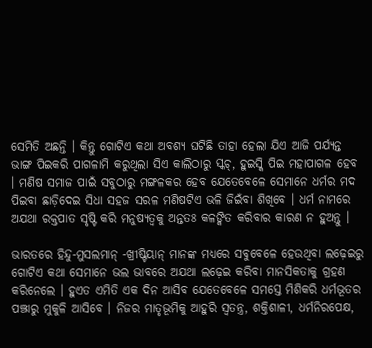ସେମିତି ଅଛନ୍ତି । କିନ୍ତୁ ଗୋଟିଏ କଥା ଅବଶ୍ୟ ଘଟିଛି ତାହା ହେଲା ଯିଏ ଆଜି ପର୍ଯ୍ୟନ୍ତ ଭାଙ୍ଗ ପିଇକରି ପାଗଳାମି କରୁଥିଲା ସିଏ କାଲିଠାରୁ ସ୍କଚ୍, ହୁଇସ୍କି ପିଇ ମହାପାଗଳ ହେବ । ମଣିଷ ସମାଜ ପାଇଁ ସବୁଠାରୁ ମଙ୍ଗଳକର ହେବ ଯେତେବେଳେ ସେମାନେ ଧର୍ମର ମଦ ପିଇବା ଛାଡ଼ିଦେଇ ସିଧା ସହଜ ସରଳ ମଣିଷଟିଏ ଭଳି ଜିଇଁବା ଶିଖିବେ । ଧର୍ମ ନାମରେ ଅଯଥା ରକ୍ତପାତ ସୃଷ୍ଟି କରି ମନୁଷ୍ୟତ୍ୱକୁ ଅନ୍ତତଃ କଳଙ୍କିତ କରିବାର କାରଣ ନ ହୁଅନ୍ତୁ ।

ଭାରତରେ ହିନ୍ଦୁ-ମୁସଲମାନ୍ -ଖ୍ରୀଷ୍ଟିୟାନ୍ ମାନଙ୍କ ମଧ୍ୟରେ ସବୁବେଳେ ହେଉଥିବା ଲଢ଼େଇରୁ ଗୋଟିଏ କଥା ସେମାନେ ଭଲ ଭାବରେ ଅଯଥା ଲଢ଼େଇ କରିବା ମାନସିକତାକୁ ଗ୍ରହଣ କରିନେଲେ । ହୁଏତ ଏମିତି ଏକ ଦିନ ଆସିବ ଯେତେବେଳେ ସମସ୍ତେ ମିଶିକରି ଧର୍ମଭୂତର ପଞ୍ଝାରୁ ମୁକୁଳି ଆସିବେ । ନିଜର ମାତୃଭୂମିକୁ ଆହୁରି ସ୍ୱତନ୍ତ୍ର, ଶକ୍ତିଶାଳୀ, ଧର୍ମନିରପେକ୍ଷ,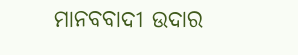ମାନବବାଦୀ ଉଦାର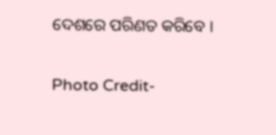ଦେଶରେ ପରିଣତ କରିବେ ।

Photo Credit-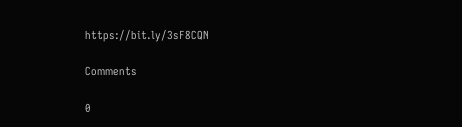https://bit.ly/3sF8CQN

Comments

0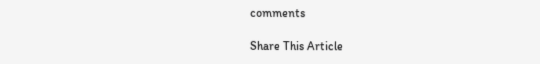comments

Share This Article